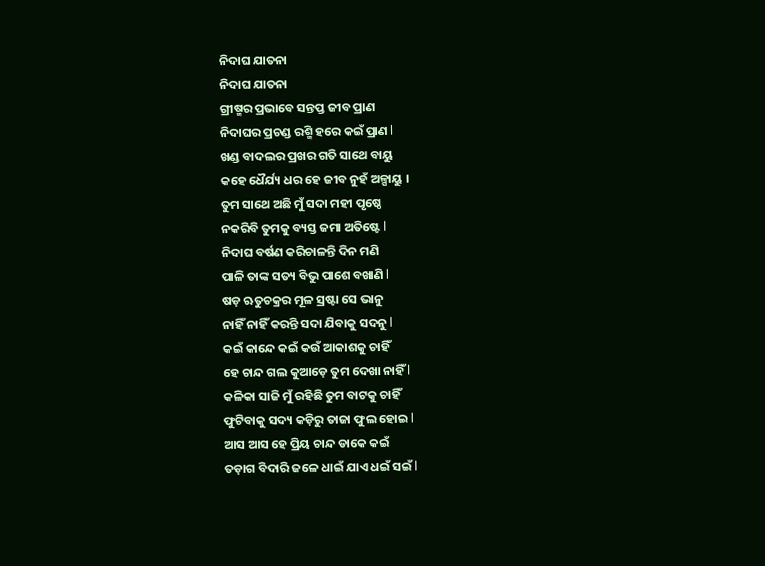ନିଦାଘ ଯାତନା
ନିଦାଘ ଯାତନା
ଗ୍ରୀଷ୍ମର ପ୍ରଭାବେ ସନ୍ତପ୍ତ ଜୀବ ପ୍ରାଣ
ନିଦାଘର ପ୍ରଚଣ୍ଡ ରଶ୍ମି ହରେ କଇଁ ପ୍ରାଣ l
ଖଣ୍ଡ ବାଦଲର ପ୍ରଖର ଗତି ସାଥେ ବାୟୁ
କହେ ଧୈର୍ଯ୍ୟ ଧର ହେ ଜୀବ ନୁହଁ ଅଳ୍ପାୟୁ ।
ତୁମ ସାଥେ ଅଛି ମୁଁ ସଦା ମହୀ ପୃଷ୍ଠେ
ନକରିବି ତୁମକୁ ବ୍ୟସ୍ତ ଜମା ଅତିଷ୍ଟେ l
ନିଦାଘ ବର୍ଷଣ କରିଚାଳନ୍ତି ଦିନ ମଣି
ପାଳି ତାଙ୍କ ସତ୍ୟ ବିଭୁ ପାଶେ ବଖାଣି l
ଷଡ଼ ଋତୁଚକ୍ରର ମୂଳ ସ୍ରଷ୍ଟା ସେ ଭାନୁ
ନାହିଁ ନାହିଁ କରନ୍ତି ସଦା ଯିବାକୁ ସଦନୁ l
କଇଁ କାନ୍ଦେ କଇଁ କଉଁ ଆକାଶକୁ ଚାହିଁ
ହେ ଚାନ୍ଦ ଗଲ କୁଆଡ଼େ ତୁମ ଦେଖା ନାହିଁ l
କଳିକା ସାଜି ମୁଁ ରହିଛି ତୁମ ବାଟକୁ ଚାହିଁ
ଫୁଟିବାକୁ ସଦ୍ୟ କଡ଼ିରୁ ତାଜା ଫୁଲ ହୋଇ l
ଆସ ଆସ ହେ ପ୍ରିୟ ଚାନ୍ଦ ଡାକେ କଇଁ
ତଡ଼ାଗ ବିଦାରି ଜଳେ ଧାଇଁ ଯାଏ ଧଇଁ ସଇଁ l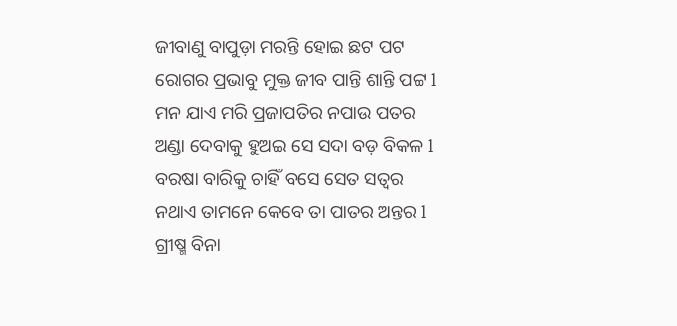ଜୀବାଣୁ ବାପୁଡ଼ା ମରନ୍ତି ହୋଇ ଛଟ ପଟ
ରୋଗର ପ୍ରଭାବୁ ମୁକ୍ତ ଜୀବ ପାନ୍ତି ଶାନ୍ତି ପଟ୍ଟ l
ମନ ଯାଏ ମରି ପ୍ରଜାପତିର ନପାଉ ପତର
ଅଣ୍ଡା ଦେବାକୁ ହୁଅଇ ସେ ସଦା ବଡ଼ ବିକଳ l
ବରଷା ବାରିକୁ ଚାହିଁ ବସେ ସେତ ସତ୍ୱର
ନଥାଏ ତାମନେ କେବେ ତା ପାତର ଅନ୍ତର l
ଗ୍ରୀଷ୍ମ ବିନା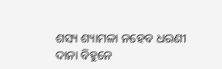ଶସ୍ୟ ଶ୍ୟାମଳା ନହେବ ଧରଣୀ
ଦାନା ବିହୁନେ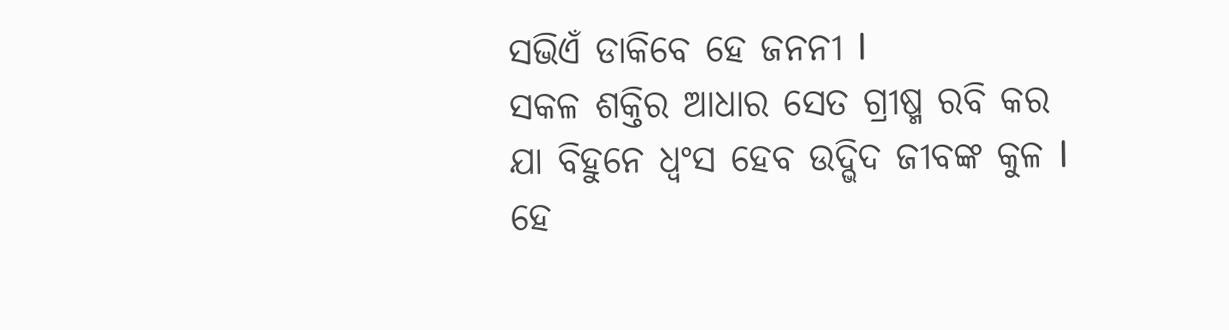ସଭିଏଁ ଡାକିବେ ହେ ଜନନୀ l
ସକଳ ଶକ୍ତିର ଆଧାର ସେତ ଗ୍ରୀଷ୍ମ ରବି କର
ଯା ବିହୁନେ ଧ୍ବଂସ ହେବ ଉଦ୍ଭିଦ ଜୀବଙ୍କ କୁଳ l
ହେ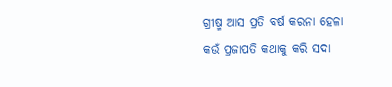ଗ୍ରୀଷ୍ମ ଆସ ପ୍ରତି ବର୍ଷ କରନା ହେଳା
କଉଁ ପ୍ରଜାପତି କଥାକୁ କରି ସଦା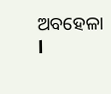ଅବହେଳା l